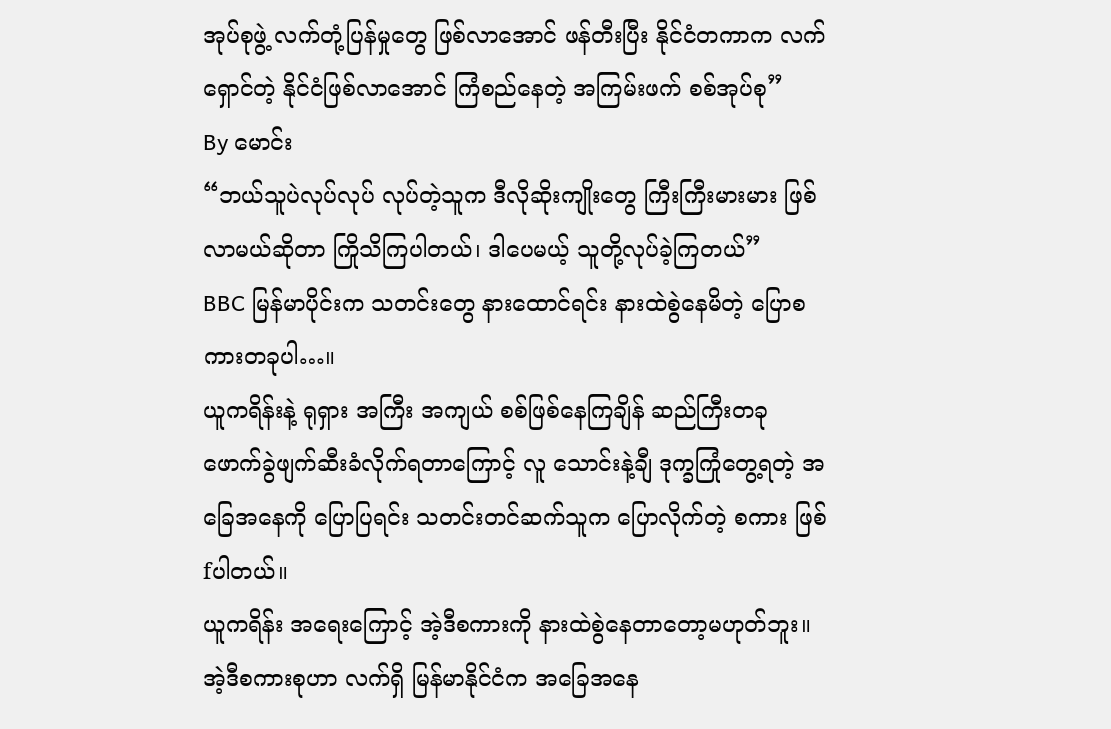အုပ်စုဖွဲ့ လက်တုံ့ပြန်မှုတွေ ဖြစ်လာအောင် ဖန်တီးပြီး နိုင်ငံတကာက လက် ရှောင်တဲ့ နိုင်ငံဖြစ်လာအောင် ကြံစည်နေတဲ့ အကြမ်းဖက် စစ်အုပ်စု”
By မောင်း
“ဘယ်သူပဲလုပ်လုပ် လုပ်တဲ့သူက ဒီလိုဆိုးကျိုးတွေ ကြီးကြီးမားမား ဖြစ်လာမယ်ဆိုတာ ကြိုသိကြပါတယ်၊ ဒါပေမယ့် သူတို့လုပ်ခဲ့ကြတယ်”
BBC မြန်မာပိုင်းက သတင်းတွေ နားထောင်ရင်း နားထဲစွဲနေမိတဲ့ ပြောစကားတခုပါ…။
ယူကရိန်းနဲ့ ရုရှား အကြီး အကျယ် စစ်ဖြစ်နေကြချိန် ဆည်ကြီးတခု ဖောက်ခွဲဖျက်ဆီးခံလိုက်ရတာကြောင့် လူ သောင်းနဲ့ချီ ဒုက္ခကြုံတွေ့ရတဲ့ အခြေအနေကို ပြောပြရင်း သတင်းတင်ဆက်သူက ပြောလိုက်တဲ့ စကား ဖြစ် fပါတယ်။
ယူကရိန်း အရေးကြောင့် အဲ့ဒီစကားကို နားထဲစွဲနေတာတော့မဟုတ်ဘူး။ အဲ့ဒီစကားစုဟာ လက်ရှိ မြန်မာနိုင်ငံက အခြေအနေ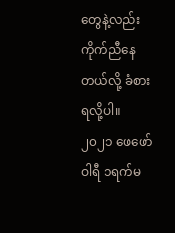တွေနဲ့လည်း ကိုက်ညီနေတယ်လို့ ခံစားရလို့ပါ။
၂၀၂၁ ဖေဖော်ဝါရီ ၁ရက်မ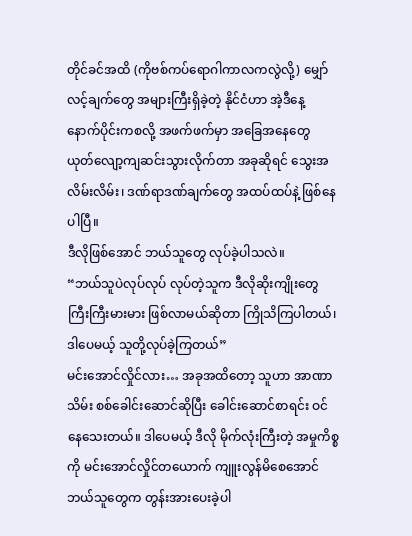တိုင်ခင်အထိ (ကိုဗစ်ကပ်ရောဂါကာလကလွဲလို့) မျှော်လင့်ချက်တွေ အများကြီးရှိခဲ့တဲ့ နိုင်ငံဟာ အဲ့ဒီနေ့ နောက်ပိုင်းကစလို့ အဖက်ဖက်မှာ အခြေအနေတွေ ယုတ်လျော့ကျဆင်းသွားလိုက်တာ အခုဆိုရင် သွေးအလိမ်းလိမ်း၊ ဒဏ်ရာဒဏ်ချက်တွေ အထပ်ထပ်နဲ့ ဖြစ်နေပါပြီ။
ဒီလိုဖြစ်အောင် ဘယ်သူတွေ လုပ်ခဲ့ပါသလဲ။
“ဘယ်သူပဲလုပ်လုပ် လုပ်တဲ့သူက ဒီလိုဆိုးကျိုးတွေ ကြီးကြီးမားမား ဖြစ်လာမယ်ဆိုတာ ကြိုသိကြပါတယ်၊ ဒါပေမယ့် သူတို့လုပ်ခဲ့ကြတယ်”
မင်းအောင်လှိုင်လား… အခုအထိတော့ သူဟာ အာဏာသိမ်း စစ်ခေါင်းဆောင်ဆိုပြီး ခေါင်းဆောင်စာရင်း ဝင်နေသေးတယ်။ ဒါပေမယ့် ဒီလို မိုက်လုံးကြီးတဲ့ အမှုကိစ္စကို မင်းအောင်လှိုင်တယောက် ကျူးလွန်မိစေအောင် ဘယ်သူတွေက တွန်းအားပေးခဲ့ပါ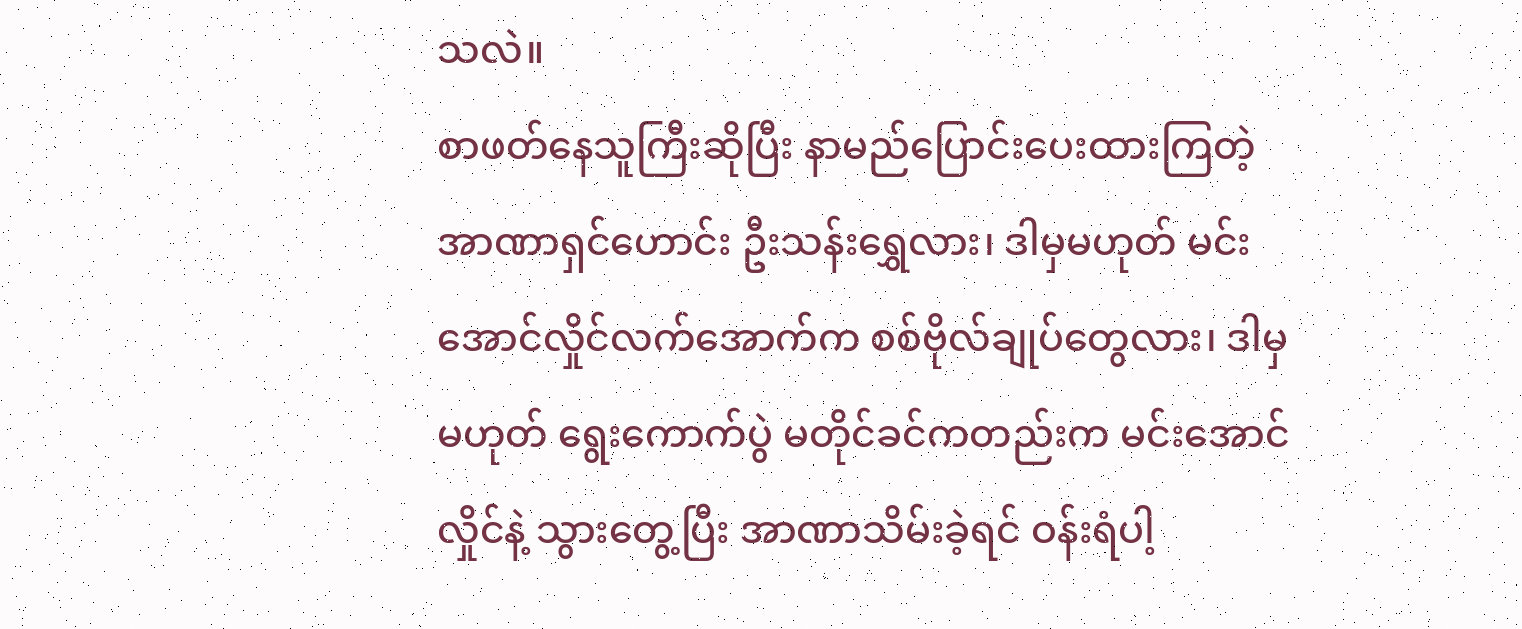သလဲ။
စာဖတ်နေသူကြီးဆိုပြီး နာမည်ပြောင်းပေးထားကြတဲ့ အာဏာရှင်ဟောင်း ဦးသန်းရွှေလား၊ ဒါမှမဟုတ် မင်းအောင်လှိုင်လက်အောက်က စစ်ဗိုလ်ချုပ်တွေလား၊ ဒါမှမဟုတ် ရွေးကောက်ပွဲ မတိုင်ခင်ကတည်းက မင်းအောင်လှိုင်နဲ့ သွားတွေ့ပြီး အာဏာသိမ်းခဲ့ရင် ဝန်းရံပါ့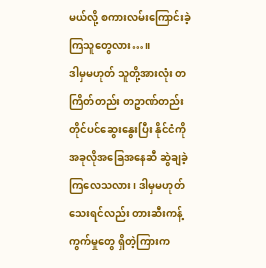မယ်လို့ စကားလမ်းကြောင်းခဲ့ကြသူတွေလား…။
ဒါမှမဟုတ် သူတို့အားလုံး တကြိတ်တည်း တဥာဏ်တည်း တိုင်ပင်ဆွေးနွေးပြီး နိုင်ငံကို အခုလိုအခြေအနေဆီ ဆွဲချခဲ့ကြလေသလား၊ ဒါမှမဟုတ်သေးရင်လည်း တားဆီးကန့်ကွက်မှုတွေ ရှိတဲ့ကြားက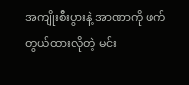အကျိုးစီးပွားနဲ့ အာဏာကို ဖက်တွယ်ထားလိုတဲ့ မင်း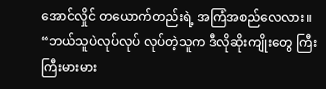အောင်လှိုင် တယောက်တည်းရဲ့ အကြံအစည်လေလား။
“ဘယ်သူပဲလုပ်လုပ် လုပ်တဲ့သူက ဒီလိုဆိုးကျိုးတွေ ကြီးကြီးမားမား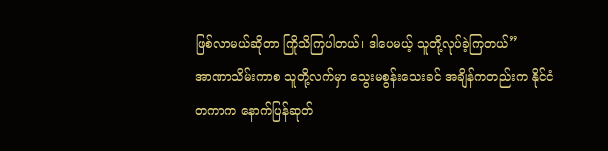ဖြစ်လာမယ်ဆိုတာ ကြိုသိကြပါတယ်၊ ဒါပေမယ့် သူတို့လုပ်ခဲ့ကြတယ်”
အာဏာသိမ်းကာစ သူတို့လက်မှာ သွေးမစွန်းသေးခင် အချိန်ကတည်းက နိုင်ငံတကာက နောက်ပြန်ဆုတ်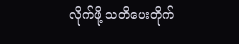လိုက်ဖို့ သတိပေးတိုက်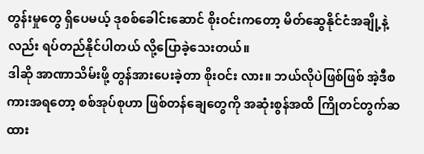တွန်းမှုတွေ ရှိပေမယ့် ဒုစစ်ခေါင်းဆောင် စိုးဝင်းကတော့ မိတ်ဆွေနိုင်ငံအချို့နဲ့လည်း ရပ်တည်နိုင်ပါတယ် လို့ပြောခဲ့သေးတယ်။
ဒါဆို အာဏာသိမ်းဖို့ တွန်အားပေးခဲ့တာ စိုးဝင်း လား။ ဘယ်လိုပဲဖြစ်ဖြစ် အဲ့ဒီစကားအရတော့ စစ်အုပ်စုဟာ ဖြစ်တန်ချေတွေကို အဆုံးစွန်အထိ ကြိုတင်တွက်ဆထား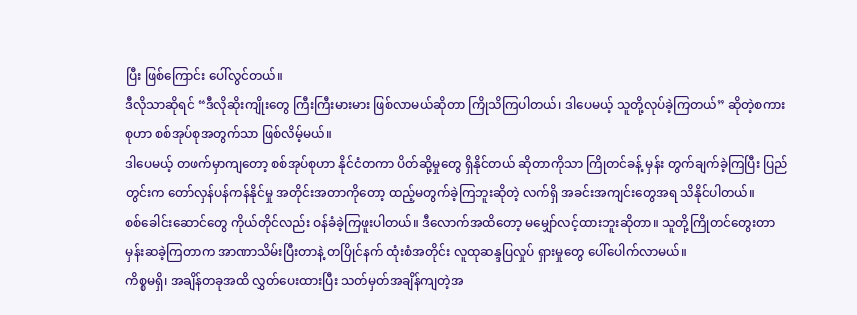ပြီး ဖြစ်ကြောင်း ပေါ်လွင်တယ်။
ဒီလိုသာဆိုရင် “ဒီလိုဆိုးကျိုးတွေ ကြီးကြီးမားမား ဖြစ်လာမယ်ဆိုတာ ကြိုသိကြပါတယ်၊ ဒါပေမယ့် သူတို့လုပ်ခဲ့ကြတယ်” ဆိုတဲ့စကားစုဟာ စစ်အုပ်စုအတွက်သာ ဖြစ်လိမ့်မယ်။
ဒါပေမယ့် တဖက်မှာကျတော့ စစ်အုပ်စုဟာ နိုင်ငံတကာ ပိတ်ဆို့မှုတွေ ရှိနိုင်တယ် ဆိုတာကိုသာ ကြိုတင်ခန့် မှန်း တွက်ချက်ခဲ့ကြပြီး ပြည်တွင်းက တော်လှန်ပန်ကန်နိုင်မှု အတိုင်းအတာကိုတော့ ထည့်မတွက်ခဲ့ကြဘူးဆိုတဲ့ လက်ရှိ အခင်းအကျင်းတွေအရ သိနိုင်ပါတယ်။
စစ်ခေါင်းဆောင်တွေ ကိုယ်တိုင်လည်း ဝန်ခံခဲ့ကြဖူးပါတယ်။ ဒီလောက်အထိတော့ မမျှော်လင့်ထားဘူးဆိုတာ။ သူတို့ကြိုတင်တွေးတာ မှန်းဆခဲ့ကြတာက အာဏာသိမ်းပြီးတာနဲ့ တပြိုင်နက် ထုံးစံအတိုင်း လူထုဆန္ဒပြလှုပ် ရှားမှုတွေ ပေါ်ပေါက်လာမယ်။
ကိစ္စမရှိ၊ အချိန်တခုအထိ လွှတ်ပေးထားပြီး သတ်မှတ်အချိန်ကျတဲ့အ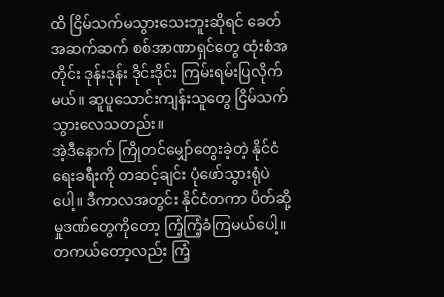ထိ ငြိမ်သက်မသွားသေးဘူးဆိုရင် ခေတ်အဆက်ဆက် စစ်အာဏာရှင်တွေ ထုံးစံအတိုင်း ဒုန်းဒုန်း ဒိုင်းဒိုင်း ကြမ်းရမ်းပြလိုက်မယ်။ ဆူပူသောင်းကျန်းသူတွေ ငြိမ်သက်သွားလေသတည်း။
အဲ့ဒီနောက် ကြိုတင်မျှော်တွေးခဲ့တဲ့ နိုင်ငံရေးခရီးကို တဆင့်ချင်း ပုံဖော်သွားရုံပဲပေါ့။ ဒီကာလအတွင်း နိုင်ငံတကာ ပိတ်ဆို့မှုဒဏ်တွေကိုတော့ ကြံ့ကြံ့ခံကြမယ်ပေါ့။ တကယ်တော့လည်း ကြံ့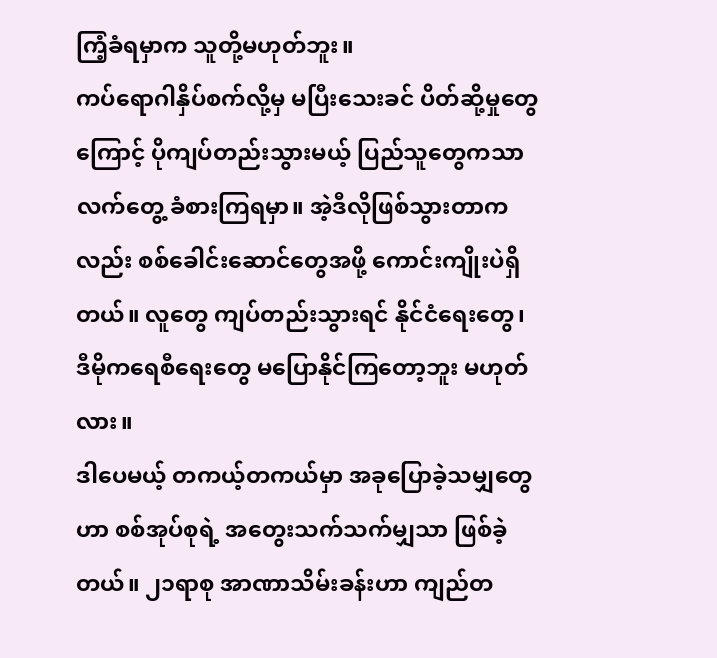ကြံ့ခံရမှာက သူတို့မဟုတ်ဘူး။
ကပ်ရောဂါနှိပ်စက်လို့မှ မပြီးသေးခင် ပိတ်ဆို့မှုတွေကြောင့် ပိုကျပ်တည်းသွားမယ့် ပြည်သူတွေကသာ လက်တွေ့ ခံစားကြရမှာ။ အဲ့ဒီလိုဖြစ်သွားတာကလည်း စစ်ခေါင်းဆောင်တွေအဖို့ ကောင်းကျိုးပဲရှိတယ်။ လူတွေ ကျပ်တည်းသွားရင် နိုင်ငံရေးတွေ၊ ဒီမိုကရေစီရေးတွေ မပြောနိုင်ကြတော့ဘူး မဟုတ်လား။
ဒါပေမယ့် တကယ့်တကယ်မှာ အခုပြောခဲ့သမျှတွေဟာ စစ်အုပ်စုရဲ့ အတွေးသက်သက်မျှသာ ဖြစ်ခဲ့တယ်။ ၂၁ရာစု အာဏာသိမ်းခန်းဟာ ကျည်တ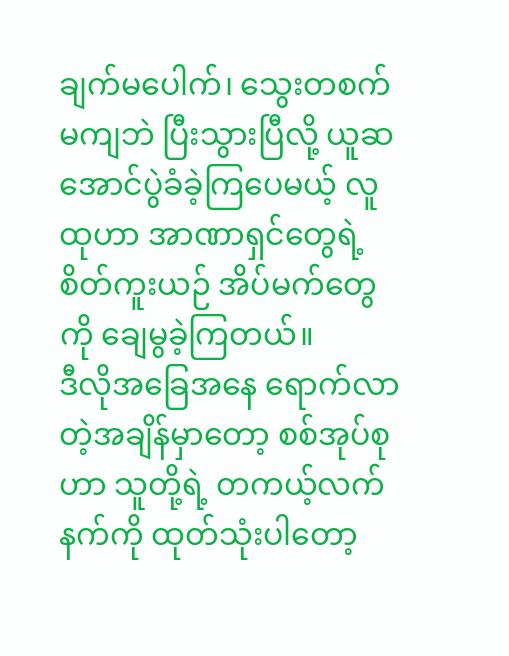ချက်မပေါက်၊ သွေးတစက်မကျဘဲ ပြီးသွားပြီလို့ ယူဆအောင်ပွဲခံခဲ့ကြပေမယ့် လူထုဟာ အာဏာရှင်တွေရဲ့ စိတ်ကူးယဉ် အိပ်မက်တွေကို ချေမွခဲ့ကြတယ်။
ဒီလိုအခြေအနေ ရောက်လာတဲ့အချိန်မှာတော့ စစ်အုပ်စုဟာ သူတို့ရဲ့ တကယ့်လက်နက်ကို ထုတ်သုံးပါတော့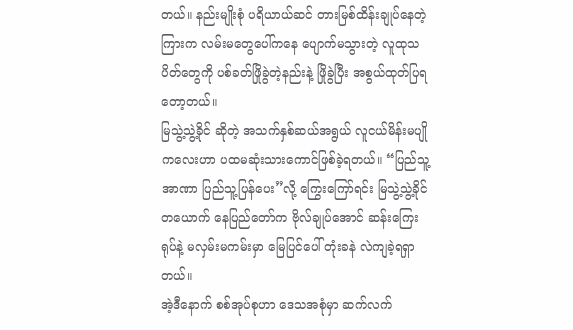တယ်။ နည်းမျိုးစုံ ပရိယာယ်ဆင် တားမြစ်ထိန်းချုပ်နေတဲ့ကြားက လမ်းမတွေပေါ်ကနေ ပျောက်မသွားတဲ့ လူထုသပိတ်တွေကို ပစ်ခတ်ဖြိုခွဲတဲ့နည်းနဲ့ ဖြိုခွဲပြီး အစွယ်ထုတ်ပြရတော့တယ်။
မြသွဲ့သွဲ့ခိုင် ဆိုတဲ့ အသက်နှစ်ဆယ်အရွယ် လူငယ်မိန်းမပျိုကလေးဟာ ပထမဆုံးသားကောင်ဖြစ်ခဲ့ရတယ်။ “ပြည်သူ့အာဏာ ပြည်သူ့ပြန်ပေး”လို့ ကြွေးကြော်ရင်း မြသွဲ့သွဲ့ခိုင်တယောက် နေပြည်တော်က ဗိုလ်ချုပ်အောင် ဆန်းကြေးရုပ်နဲ့ မလှမ်းမကမ်းမှာ မြေပြင်ပေါ် တုံးခနဲ လဲကျခဲ့ရရှာတယ်။
အဲ့ဒီနောက် စစ်အုပ်စုဟာ ဒေသအစုံမှာ ဆက်လက်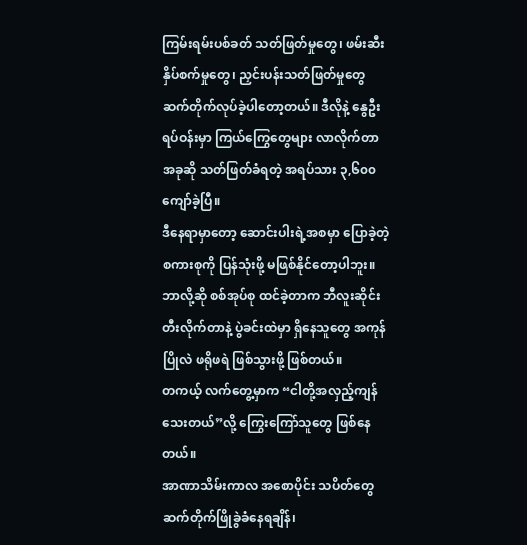ကြမ်းရမ်းပစ်ခတ် သတ်ဖြတ်မှုတွေ၊ ဖမ်းဆီးနှိပ်စက်မှုတွေ၊ ညှင်းပန်းသတ်ဖြတ်မှုတွေ ဆက်တိုက်လုပ်ခဲ့ပါတော့တယ်။ ဒီလိုနဲ့ နွေဦးရပ်ဝန်းမှာ ကြယ်ကြွေတွေများ လာလိုက်တာ အခုဆို သတ်ဖြတ်ခံရတဲ့ အရပ်သား ၃,၆၀၀ ကျော်ခဲ့ပြီ။
ဒီနေရာမှာတော့ ဆောင်းပါးရဲ့အစမှာ ပြောခဲ့တဲ့ စကားစုကို ပြန်သုံးဖို့ မဖြစ်နိုင်တော့ပါဘူး။ ဘာလို့ဆို စစ်အုပ်စု ထင်ခဲ့တာက ဘီလူးဆိုင်း တီးလိုက်တာနဲ့ ပွဲခင်းထဲမှာ ရှိနေသူတွေ အကုန်ပြိုလဲ ဖရိုဖရဲ ဖြစ်သွားဖို့ ဖြစ်တယ်။
တကယ့် လက်တွေ့မှာက “ငါတို့အလှည့်ကျန်သေးတယ်”လို့ ကြွေးကြော်သူတွေ ဖြစ်နေတယ်။
အာဏာသိမ်းကာလ အစောပိုင်း သပိတ်တွေ ဆက်တိုက်ဖြိုခွဲခံနေရချိန်၊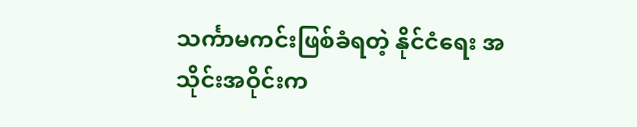သင်္ကာမကင်းဖြစ်ခံရတဲ့ နိုင်ငံရေး အသိုင်းအဝိုင်းက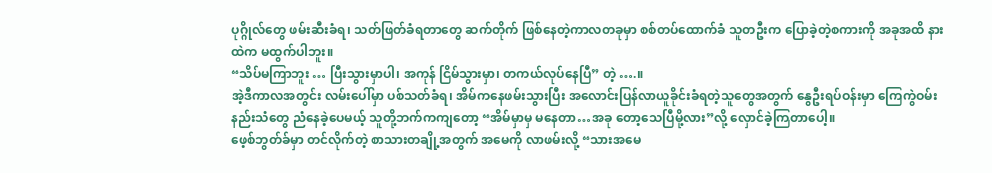ပုဂ္ဂိုလ်တွေ ဖမ်းဆီးခံရ၊ သတ်ဖြတ်ခံရတာတွေ ဆက်တိုက် ဖြစ်နေတဲ့ကာလတခုမှာ စစ်တပ်ထောက်ခံ သူတဦးက ပြောခဲ့တဲ့စကားကို အခုအထိ နားထဲက မထွက်ပါဘူး။
“သိပ်မကြာဘူး … ပြီးသွားမှာပါ၊ အကုန် ငြိမ်သွားမှာ၊ တကယ်လုပ်နေပြီ” တဲ့ ….။
အဲ့ဒီကာလအတွင်း လမ်းပေါ်မှာ ပစ်သတ်ခံရ၊ အိမ်ကနေဖမ်းသွားပြီး အလောင်းပြန်လာယူခိုင်းခံရတဲ့သူတွေအတွက် နွေဦးရပ်ဝန်းမှာ ကြေကွဲဝမ်းနည်းသံတွေ ညံနေခဲ့ပေမယ့် သူတို့ဘက်ကကျတော့ “အိမ်မှာမှ မနေတာ…အခု တော့သေပြီမို့လား”လို့ လှောင်ခဲ့ကြတာပေါ့။
ဖေ့စ်ဘွတ်ခ်မှာ တင်လိုက်တဲ့ စာသားတချို့အတွက် အမေကို လာဖမ်းလို့ “သားအမေ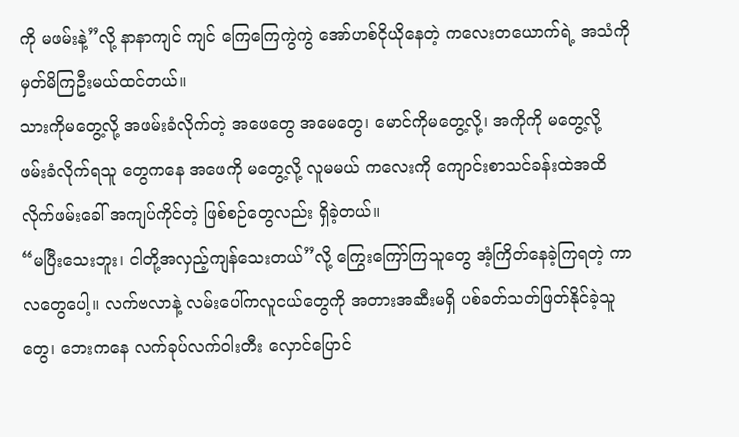ကို မဖမ်းနဲ့”လို့ နာနာကျင် ကျင် ကြေကြေကွဲကွဲ အော်ဟစ်ငိုယိုနေတဲ့ ကလေးတယောက်ရဲ့ အသံကို မှတ်မိကြဦးမယ်ထင်တယ်။
သားကိုမတွေ့လို့ အဖမ်းခံလိုက်တဲ့ အဖေတွေ အမေတွေ၊ မောင်ကိုမတွေ့လို့၊ အကိုကို မတွေ့လို့ ဖမ်းခံလိုက်ရသူ တွေကနေ အဖေကို မတွေ့လို့ လူမမယ် ကလေးကို ကျောင်းစာသင်ခန်းထဲအထိ လိုက်ဖမ်းခေါ် အကျပ်ကိုင်တဲ့ ဖြစ်စဉ်တွေလည်း ရှိခဲ့တယ်။
“မပြီးသေးဘူး၊ ငါတို့အလှည့်ကျန်သေးတယ်”လို့ ကြွေးကြော်ကြသူတွေ အံ့ကြိတ်နေခဲ့ကြရတဲ့ ကာလတွေပေါ့။ လက်ဗလာနဲ့ လမ်းပေါ်ကလူငယ်တွေကို အတားအဆီးမရှိ ပစ်ခတ်သတ်ဖြတ်နိုင်ခဲ့သူတွေ၊ ဘေးကနေ လက်ခုပ်လက်ဝါးတီး လှောင်ပြောင်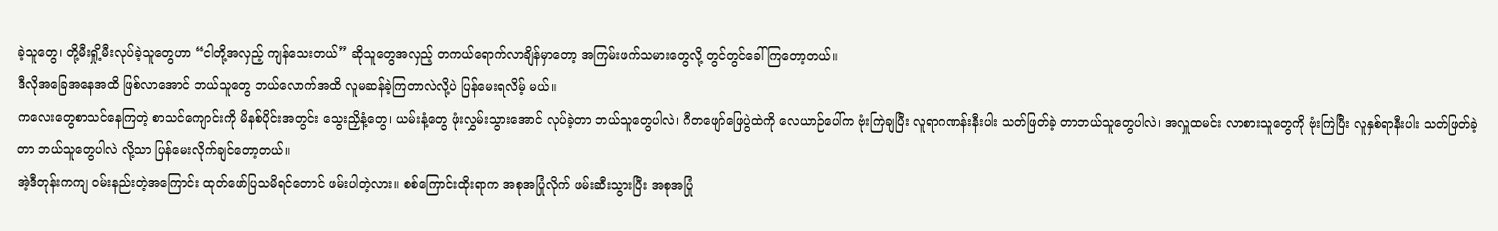ခဲ့သူတွေ၊ တို့မီးရှို့မီးလုပ်ခဲ့သူတွေဟာ “ငါတို့အလှည့် ကျန်သေးတယ်” ဆိုသူတွေအလှည့် တကယ်ရောက်လာချိန်မှာတော့ အကြမ်းဖက်သမားတွေလို့ တွင်တွင်ခေါ်ကြတော့တယ်။
ဒီလိုအခြေအနေအထိ ဖြစ်လာအောင် ဘယ်သူတွေ ဘယ်လောက်အထိ လူမဆန်ခဲ့ကြတာလဲလို့ပဲ ပြန်မေးရလိမ့် မယ်။
ကလေးတွေစာသင်နေကြတဲ့ စာသင်ကျောင်းကို မိနစ်ပိုင်းအတွင်း သွေးညှိနံ့တွေ၊ ယမ်းနံ့တွေ ဖုံးလွှမ်းသွားအောင် လုပ်ခဲ့တာ ဘယ်သူတွေပါလဲ၊ ဂီတဖျော်ဖြေပွဲထဲကို လေယာဉ်ပေါ်က ဗုံးကြဲချပြီး လူရာဂဏန်းနီးပါး သတ်ဖြတ်ခဲ့ တာဘယ်သူတွေပါလဲ၊ အလှူထမင်း လာစားသူတွေကို ဗုံးကြဲပြီး လူနှစ်ရာနီးပါး သတ်ဖြတ်ခဲ့တာ ဘယ်သူတွေပါလဲ လို့သာ ပြန်မေးလိုက်ချင်တော့တယ်။
အဲ့ဒီတုန်းကကျ ဝမ်းနည်းတဲ့အကြောင်း ထုတ်ဖော်ပြသမိရင်တောင် ဖမ်းပါတဲ့လား။ စစ်ကြောင်းထိုးရာက အစုအပြုံလိုက် ဖမ်းဆီးသွားပြီး အစုအပြုံ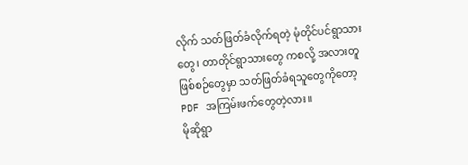လိုက် သတ်ဖြတ်ခံလိုက်ရတဲ့ မုံတိုင်ပင်ရွာသားတွေ၊ တာတိုင်ရွာသားတွေ ကစလို့ အလားတူဖြစ်စဉ်တွေမှာ သတ်ဖြတ်ခံရသူတွေကိုတော့ PDF အကြမ်းဖက်တွေတဲ့လား။
မိုဆိုရွာ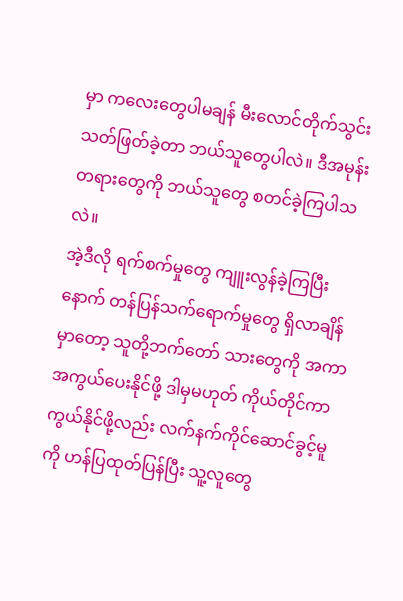မှာ ကလေးတွေပါမချန် မီးလောင်တိုက်သွင်း သတ်ဖြတ်ခဲ့တာ ဘယ်သူတွေပါလဲ။ ဒီအမုန်းတရားတွေကို ဘယ်သူတွေ စတင်ခဲ့ကြပါသလဲ။
အဲ့ဒီလို ရက်စက်မှုတွေ ကျူးလွန်ခဲ့ကြပြီးနောက် တန်ပြန်သက်ရောက်မှုတွေ ရှိလာချိန်မှာတော့ သူတို့ဘက်တော် သားတွေကို အကာအကွယ်ပေးနိုင်ဖို့ ဒါမှမဟုတ် ကိုယ်တိုင်ကာကွယ်နိုင်ဖို့လည်း လက်နက်ကိုင်ဆောင်ခွင့်မူကို ဟန်ပြထုတ်ပြန်ပြီး သူ့လူတွေ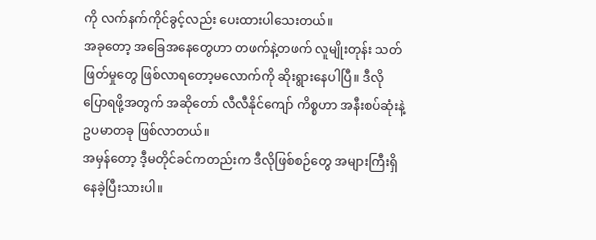ကို လက်နက်ကိုင်ခွင့်လည်း ပေးထားပါသေးတယ်။
အခုတော့ အခြေအနေတွေဟာ တဖက်နဲ့တဖက် လူမျိုးတုန်း သတ်ဖြတ်မှုတွေ ဖြစ်လာရတော့မလောက်ကို ဆိုးရွားနေပါပြီ။ ဒီလိုပြောရဖို့အတွက် အဆိုတော် လီလီနိုင်ကျော် ကိစ္စဟာ အနီးစပ်ဆုံးနဲ့ ဥပမာတခု ဖြစ်လာတယ်။
အမှန်တော့ ဒီ့မတိုင်ခင်ကတည်းက ဒီလိုဖြစ်စဉ်တွေ အများကြီးရှိနေခဲ့ပြီးသားပါ။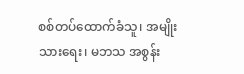စစ်တပ်ထောက်ခံသူ၊ အမျိုးသားရေး၊ မဘသ အစွန်း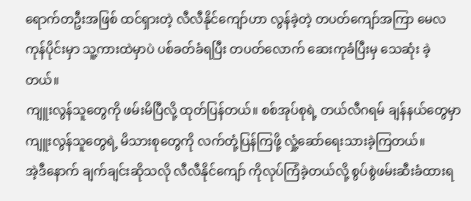ရောက်တဦးအဖြစ် ထင်ရှားတဲ့ လီလီနိုင်ကျော်ဟာ လွန်ခဲ့တဲ့ တပတ်ကျော်အကြာ မေလကုန်ပိုင်းမှာ သူ့ကားထဲမှာပဲ ပစ်ခတ်ခံရပြီး တပတ်လောက် ဆေးကုခံပြီးမှ သေဆုံး ခဲ့တယ်။
ကျူးလွန်သူတွေကို ဖမ်းမိပြီလို့ ထုတ်ပြန်တယ်။ စစ်အုပ်စုရဲ့ တယ်လီဂရမ် ချန်နယ်တွေမှာ ကျူးလွန်သူတွေရဲ့ မိသားစုတွေကို လက်တုံ့ပြန်ကြဖို့ လှုံ့ဆော်ရေးသားခဲ့ကြတယ်။
အဲ့ဒီနောက် ချက်ချင်းဆိုသလို လီလီနိုင်ကျော် ကိုလုပ်ကြံခဲ့တယ်လို့ စွပ်စွဲဖမ်းဆီးခံထားရ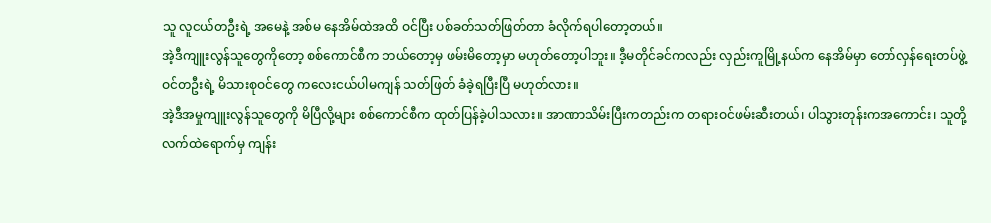သူ လူငယ်တဦးရဲ့ အမေနဲ့ အစ်မ နေအိမ်ထဲအထိ ဝင်ပြီး ပစ်ခတ်သတ်ဖြတ်တာ ခံလိုက်ရပါတော့တယ်။
အဲ့ဒီကျူးလွန်သူတွေကိုတော့ စစ်ကောင်စီက ဘယ်တော့မှ ဖမ်းမိတော့မှာ မဟုတ်တော့ပါဘူး။ ဒီ့မတိုင်ခင်ကလည်း လှည်းကူမြို့နယ်က နေအိမ်မှာ တော်လှန်ရေးတပ်ဖွဲ့ဝင်တဦးရဲ့ မိသားစုဝင်တွေ ကလေးငယ်ပါမကျန် သတ်ဖြတ် ခံခဲ့ရပြီးပြီ မဟုတ်လား။
အဲ့ဒီအမှုကျူးလွန်သူတွေကို မိပြီလို့များ စစ်ကောင်စီက ထုတ်ပြန်ခဲ့ပါသလား။ အာဏာသိမ်းပြီးကတည်းက တရားဝင်ဖမ်းဆီးတယ်၊ ပါသွားတုန်းကအကောင်း၊ သူတို့လက်ထဲရောက်မှ ကျန်း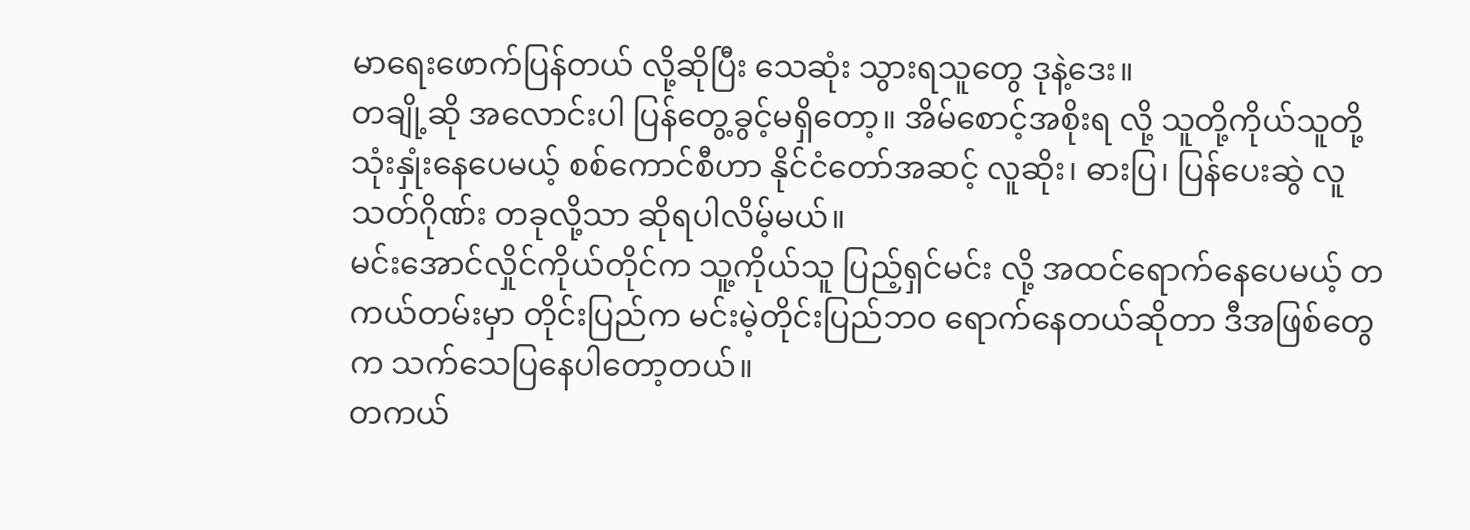မာရေးဖောက်ပြန်တယ် လို့ဆိုပြီး သေဆုံး သွားရသူတွေ ဒုနဲ့ဒေး။
တချို့ဆို အလောင်းပါ ပြန်တွေ့ခွင့်မရှိတော့။ အိမ်စောင့်အစိုးရ လို့ သူတို့ကိုယ်သူတို့ သုံးနှုံးနေပေမယ့် စစ်ကောင်စီဟာ နိုင်ငံတော်အဆင့် လူဆိုး၊ ဓားပြ၊ ပြန်ပေးဆွဲ လူသတ်ဂိုဏ်း တခုလို့သာ ဆိုရပါလိမ့်မယ်။
မင်းအောင်လှိုင်ကိုယ်တိုင်က သူ့ကိုယ်သူ ပြည့်ရှင်မင်း လို့ အထင်ရောက်နေပေမယ့် တကယ်တမ်းမှာ တိုင်းပြည်က မင်းမဲ့တိုင်းပြည်ဘဝ ရောက်နေတယ်ဆိုတာ ဒီအဖြစ်တွေက သက်သေပြနေပါတော့တယ်။
တကယ်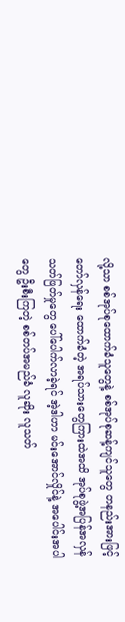လို့သာ စစ်အုပ်စုထောက်ခံသူတွေနဲ့ စစ်အုပ်စုဆန့်ကျင်သူတွေ တနည်းအားဖြင့် တော်လှန်ရေး ထောက်ခံတဲ့ အရပ်သားတွေကြားထဲအထိ အုပ်စုဖွဲ့အပြန်အလှန် သတ်ဖြတ်မှုတွေ ပေါ်ပေါက်လာခဲ့ရင် အဲ့ဒါဟာ မင်းအောင်လှိုင်နဲ့ အပေါင်းအပါတွေ ဦးစီးကြတဲ့ စစ်တပ်အမည်ခံ လူဆိုး လူသတ်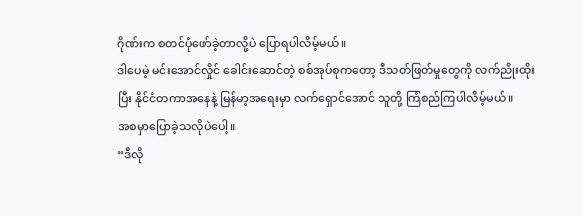ဂိုဏ်းက စတင်ပုံဖော်ခဲ့တာလို့ပဲ ပြောရပါလိမ့်မယ်။
ဒါပေမဲ့ မင်းအောင်လှိုင် ခေါင်းဆောင်တဲ့ စစ်အုပ်စုကတော့ ဒီသတ်ဖြတ်မှုတွေကို လက်ညိုးထိုးပြီး နိုင်ငံတကာအနေနဲ့ မြန်မာ့အရေးမှာ လက်ရှောင်အောင် သူတို့ ကြံစည်ကြပါလိမ့်မယ်။
အစမှာပြောခဲ့သလိုပဲပေါ့။
“ဒီလို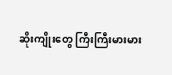ဆိုးကျိုးတွေ ကြီးကြီးမားမား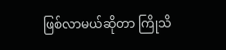ဖြစ်လာမယ်ဆိုတာ ကြိုသိ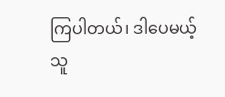ကြပါတယ်၊ ဒါပေမယ့် သူ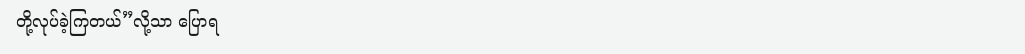တို့လုပ်ခဲ့ကြတယ်”လို့သာ ပြောရ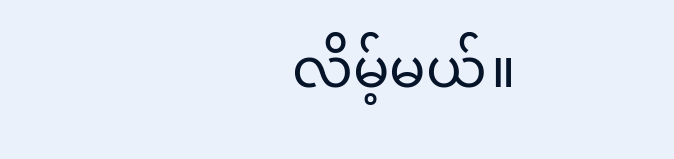လိမ့်မယ်။